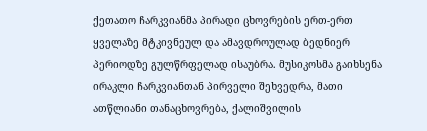ქეთათო ჩარკვიანმა პირადი ცხოვრების ერთ-ერთ ყველაზე მტკივნეულ და ამავდროულად ბედნიერ პერიოდზე გულწრფელად ისაუბრა. მუსიკოსმა გაიხსენა ირაკლი ჩარკვიანთან პირველი შეხვედრა, მათი ათწლიანი თანაცხოვრება, ქალიშვილის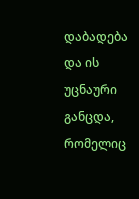დაბადება და ის უცნაური განცდა, რომელიც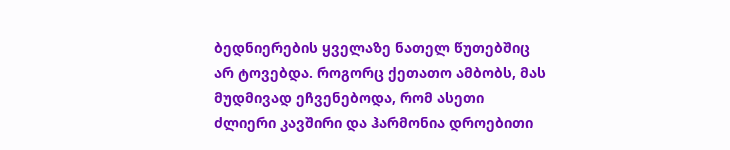ბედნიერების ყველაზე ნათელ წუთებშიც არ ტოვებდა. როგორც ქეთათო ამბობს, მას მუდმივად ეჩვენებოდა, რომ ასეთი ძლიერი კავშირი და ჰარმონია დროებითი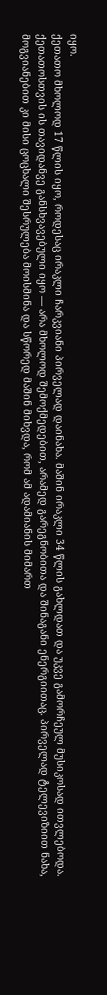იყო.
ქეთათო მხოლოდ 17 წლის იყო, როდესაც ირაკლი ჩარკვიანი პირველად დაინახა. მაშინ ირაკლი 34 წლის გახლდათ და უკვე გამორჩეულ მუსიკოსად ითვლებოდა. ქეთათოსთვის ის თავიდანვე განსხვავებული იყო — არა მხოლოდ შემოქმედებით, არამედ გარეგნობითა და შინაგანი ენერგიითაც. პირველად ტელევიზიით ნახა, მოგვიანებით კი მისი ცოცხალი შესრულება მოისმინა და სწორედ მაშინ მიხვდა, რომ ამ ადამიანის მიმართ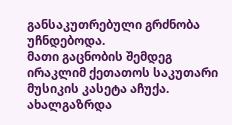განსაკუთრებული გრძნობა უჩნდებოდა.
მათი გაცნობის შემდეგ ირაკლიმ ქეთათოს საკუთარი მუსიკის კასეტა აჩუქა. ახალგაზრდა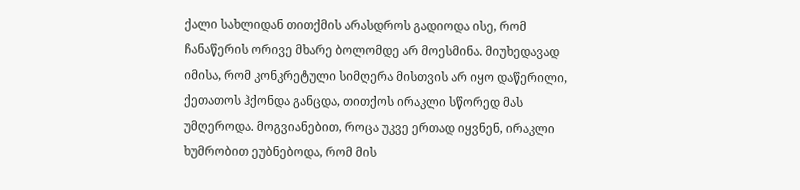ქალი სახლიდან თითქმის არასდროს გადიოდა ისე, რომ ჩანაწერის ორივე მხარე ბოლომდე არ მოესმინა. მიუხედავად იმისა, რომ კონკრეტული სიმღერა მისთვის არ იყო დაწერილი, ქეთათოს ჰქონდა განცდა, თითქოს ირაკლი სწორედ მას უმღეროდა. მოგვიანებით, როცა უკვე ერთად იყვნენ, ირაკლი ხუმრობით ეუბნებოდა, რომ მის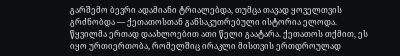გარშემო ბევრი ადამიანი ტრიალებდა, თუმცა თავად ყოველთვის გრძნობდა — ქეთათოსთან განსაკუთრებული ისტორია ელოდა.
წყვილმა ერთად დაახლოებით ათი წელი გაატარა. ქეთათოს თქმით, ეს იყო ურთიერთობა, რომელშიც ირაკლი მისთვის ერთდროულად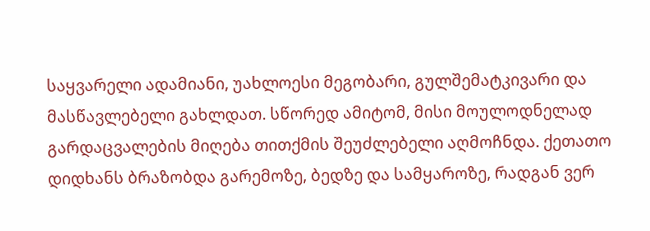საყვარელი ადამიანი, უახლოესი მეგობარი, გულშემატკივარი და მასწავლებელი გახლდათ. სწორედ ამიტომ, მისი მოულოდნელად გარდაცვალების მიღება თითქმის შეუძლებელი აღმოჩნდა. ქეთათო დიდხანს ბრაზობდა გარემოზე, ბედზე და სამყაროზე, რადგან ვერ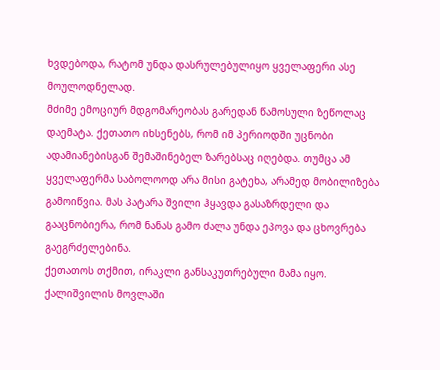ხვდებოდა, რატომ უნდა დასრულებულიყო ყველაფერი ასე მოულოდნელად.
მძიმე ემოციურ მდგომარეობას გარედან წამოსული ზეწოლაც დაემატა. ქეთათო იხსენებს, რომ იმ პერიოდში უცნობი ადამიანებისგან შემაშინებელ ზარებსაც იღებდა. თუმცა ამ ყველაფერმა საბოლოოდ არა მისი გატეხა, არამედ მობილიზება გამოიწვია. მას პატარა შვილი ჰყავდა გასაზრდელი და გააცნობიერა, რომ ნანას გამო ძალა უნდა ეპოვა და ცხოვრება გაეგრძელებინა.
ქეთათოს თქმით, ირაკლი განსაკუთრებული მამა იყო. ქალიშვილის მოვლაში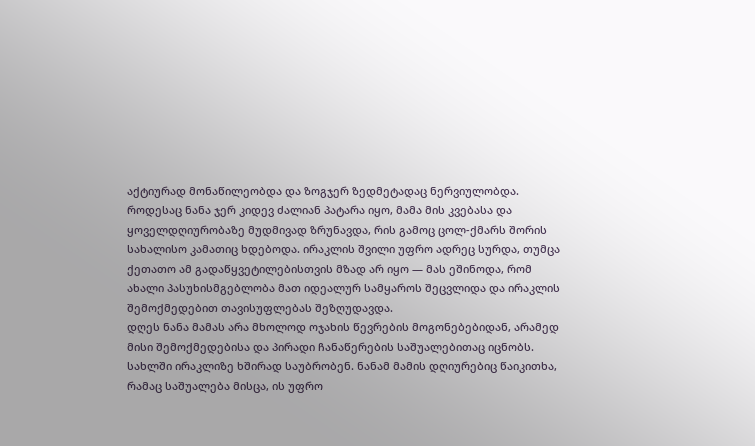აქტიურად მონაწილეობდა და ზოგჯერ ზედმეტადაც ნერვიულობდა. როდესაც ნანა ჯერ კიდევ ძალიან პატარა იყო, მამა მის კვებასა და ყოველდღიურობაზე მუდმივად ზრუნავდა, რის გამოც ცოლ-ქმარს შორის სახალისო კამათიც ხდებოდა. ირაკლის შვილი უფრო ადრეც სურდა, თუმცა ქეთათო ამ გადაწყვეტილებისთვის მზად არ იყო — მას ეშინოდა, რომ ახალი პასუხისმგებლობა მათ იდეალურ სამყაროს შეცვლიდა და ირაკლის შემოქმედებით თავისუფლებას შეზღუდავდა.
დღეს ნანა მამას არა მხოლოდ ოჯახის წევრების მოგონებებიდან, არამედ მისი შემოქმედებისა და პირადი ჩანაწერების საშუალებითაც იცნობს. სახლში ირაკლიზე ხშირად საუბრობენ. ნანამ მამის დღიურებიც წაიკითხა, რამაც საშუალება მისცა, ის უფრო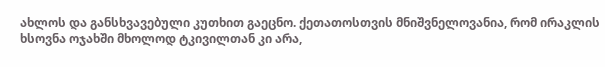ახლოს და განსხვავებული კუთხით გაეცნო. ქეთათოსთვის მნიშვნელოვანია, რომ ირაკლის ხსოვნა ოჯახში მხოლოდ ტკივილთან კი არა,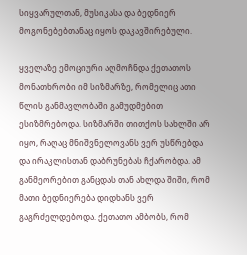სიყვარულთან, მუსიკასა და ბედნიერ მოგონებებთანაც იყოს დაკავშირებული.

ყველაზე ემოციური აღმოჩნდა ქეთათოს მონათხრობი იმ სიზმარზე, რომელიც ათი წლის განმავლობაში გამუდმებით ესიზმრებოდა. სიზმარში თითქოს სახლში არ იყო, რაღაც მნიშვნელოვანს ვერ უსწრებდა და ირაკლისთან დაბრუნებას ჩქარობდა. ამ განმეორებით განცდას თან ახლდა შიში, რომ მათი ბედნიერება დიდხანს ვერ გაგრძელდებოდა. ქეთათო ამბობს, რომ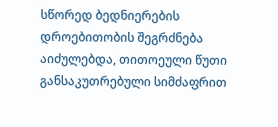სწორედ ბედნიერების დროებითობის შეგრძნება აიძულებდა, თითოეული წუთი განსაკუთრებული სიმძაფრით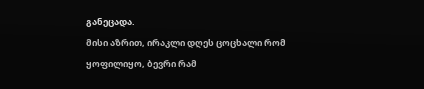განეცადა.
მისი აზრით, ირაკლი დღეს ცოცხალი რომ ყოფილიყო, ბევრი რამ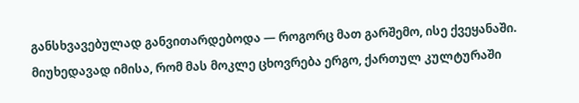განსხვავებულად განვითარდებოდა — როგორც მათ გარშემო, ისე ქვეყანაში. მიუხედავად იმისა, რომ მას მოკლე ცხოვრება ერგო, ქართულ კულტურაში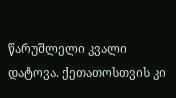წარუშლელი კვალი დატოვა. ქეთათოსთვის კი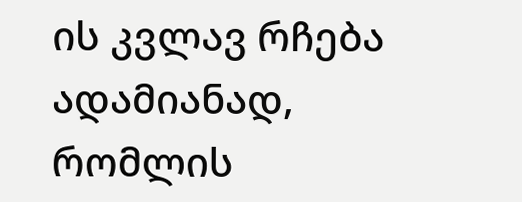ის კვლავ რჩება ადამიანად, რომლის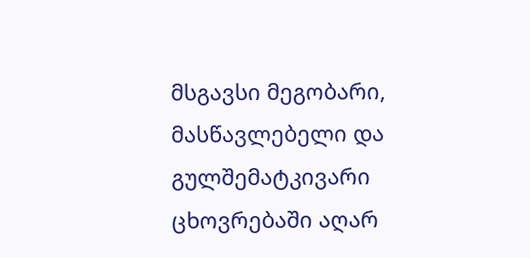მსგავსი მეგობარი, მასწავლებელი და გულშემატკივარი ცხოვრებაში აღარ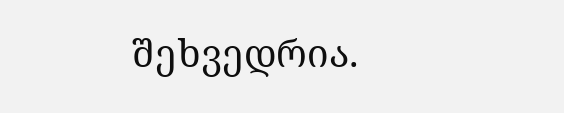შეხვედრია.